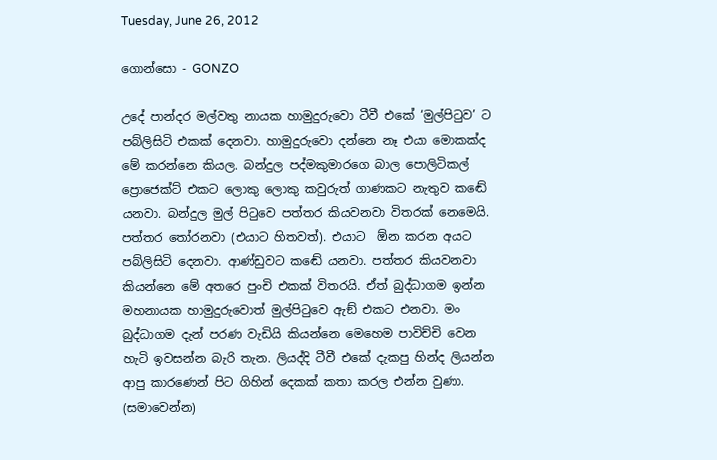Tuesday, June 26, 2012

ගොන්සො - GONZO

උදේ පාන්දර මල්වතු නායක හාමුදුරුවො ටීවී එකේ ‘මුල්පිටුව’ ට පබ්ලිසිටි එකක් දෙනවා. හාමුදුරුවො දන්නෙ නෑ එයා මොකක්ද මේ කරන්නෙ කියල. බන්දුල පද්මකුමාරගෙ බාල පොලිටිකල් ප්‍රොජෙක්ට් එකට ලොකු ලොකු කවුරුත් ගාණකට නැතුව කඬේ යනවා. බන්දුල මුල් පිටුවෙ පත්තර කියවනවා විතරක් නෙමෙයි. පත්තර තෝරනවා (එයාට හිතවත්). එයාට  ඕන කරන අයට පබ්ලිසිටි දෙනවා. ආණ්ඩුවට කඬේ යනවා. පත්තර කියවනවා කියන්නෙ මේ අතරෙ පුංචි එකක් විතරයි. ඒත් බුද්ධාගම ඉන්න මහනායක හාමුදුරුවොත් මුල්පිටුවෙ ඇඞ් එකට එනවා. මං බුද්ධාගම දැන් පරණ වැඩියි කියන්නෙ මෙහෙම පාවිච්චි වෙන හැටි ඉවසන්න බැරි තැන. ලියද්දි ටීවී එකේ දැකපු හින්ද ලියන්න ආපු කාරණෙන් පිට ගිහින් දෙකක් කතා කරල එන්න වුණා. (සමාවෙන්න)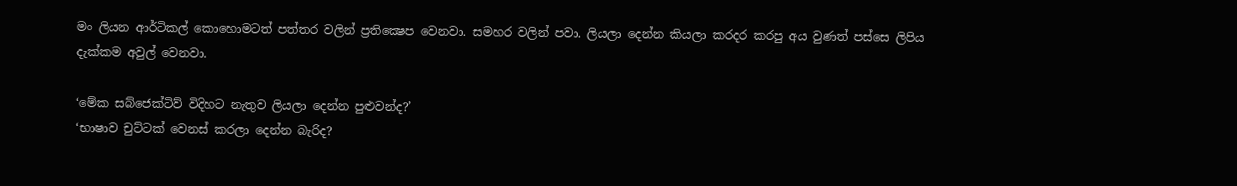මං ලියන ආර්ටිකල් කොහොමටත් පත්තර වලින් ප්‍රතික්‍ෂෙප වෙනවා. සමහර වලින් පවා. ලියලා දෙන්න කියලා කරදර කරපු අය වුණත් පස්සෙ ලිපිය දැක්කම අවුල් වෙනවා.

‘මේක සබ්ජෙක්ටිව් විදිහට නැතුව ලියලා දෙන්න පුළුවන්ද?’
‘භාෂාව චුට්ටක් වෙනස් කරලා දෙන්න බැරිද?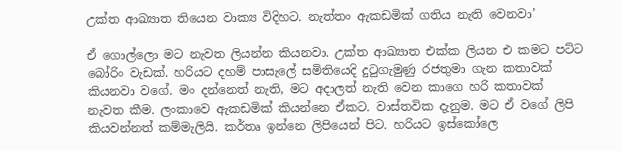උක්ත ආඛ්‍යාත තියෙන වාක්‍ය විදිහට. නැත්තං ඇකඩමික් ගතිය නැති වෙනවා’

ඒ ගොල්ලො මට නැවත ලියන්න කියනවා. උක්ත ආඛ්‍යාත එක්ක ලියන එ කමට පට්ට බෝරිං වැඩක්. හරියට දහම් පාසැලේ සමිතියෙදි දුටුගැමුණු රජතුමා ගැන කතාවක් කියනවා වගේ. මං දන්නෙත් නැති, මට අදාලත් නැති වෙන කාගෙ හරි කතාවක් නැවත කීම. ලංකාවෙ ඇකඩමික් කියන්නෙ ඒකට. වාස්තවික දැනුම. මට ඒ වගේ ලිපි කියවන්නත් කම්මැලියි. කර්තෘ ඉන්නෙ ලිපියෙන් පිට. හරියට ඉස්කෝලෙ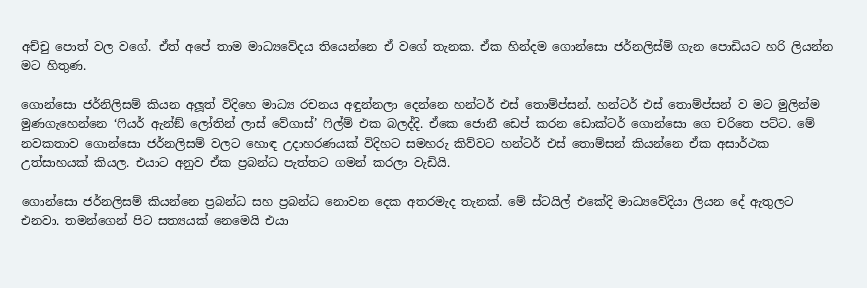අච්චු පොත් වල වගේ. ඒත් අපේ තාම මාධ්‍යවේදය තියෙන්නෙ ඒ වගේ තැනක. ඒක හින්දම ගොන්සො ජර්නලිස්ම් ගැන පොඩියට හරි ලියන්න මට හිතුණ.

ගොන්සො ජර්නිලිසම් කියන අලූත් විදිහෙ මාධ්‍ය රචනය අඳුන්නලා දෙන්නෙ හන්ටර් එස් තොම්ප්සන්. හන්ටර් එස් තොම්ප්සන් ව මට මුලින්ම මුණගැහෙන්නෙ ‘ෆියර් ඇන්ඞ් ලෝතින් ලාස් වේගාස්’ ෆිල්ම් එක බලද්දි. ඒකෙ ජොනී ඩෙප් කරන ඩොක්ටර් ගොන්සො ගෙ චරිතෙ පට්ට. මේ නවකතාව ගොන්සො ජර්නලිසම් වලට හොඳ උදාහරණයක් විදිහට සමහරු කිව්වට හන්ටර් එස් තොම්සන් කියන්නෙ ඒක අසාර්ථක උත්සාහයක් කියල. එයාට අනුව ඒක ප්‍රබන්ධ පැත්තට ගමන් කරලා වැඩියි.

ගොන්සො ජර්නලිසම් කියන්නෙ ප්‍රබන්ධ සහ ප්‍රබන්ධ නොවන දෙක අතරමැද තැනක්. මේ ස්ටයිල් එකේදි මාධ්‍යවේදියා ලියන දේ ඇතුලට එනවා. තමන්ගෙන් පිට සත්‍යයක් නෙමෙයි එයා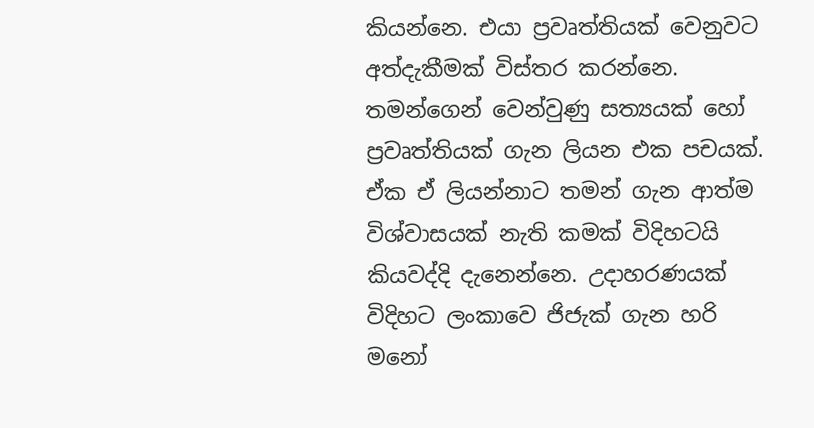කියන්නෙ. එයා ප්‍රවෘත්තියක් වෙනුවට අත්දැකීමක් විස්තර කරන්නෙ. තමන්ගෙන් වෙන්වුණු සත්‍යයක් හෝ ප්‍රවෘත්තියක් ගැන ලියන එක පචයක්. ඒක ඒ ලියන්නාට තමන් ගැන ආත්ම විශ්වාසයක් නැති කමක් විදිහටයි කියවද්දි දැනෙන්නෙ. උදාහරණයක් විදිහට ලංකාවෙ ජිජැක් ගැන හරි මනෝ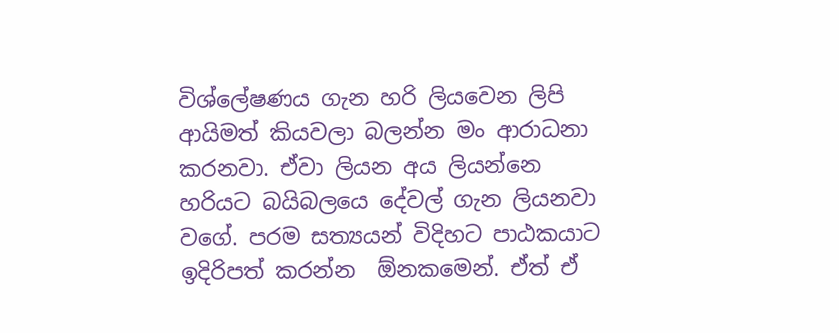විශ්ලේෂණය ගැන හරි ලියවෙන ලිපි ආයිමත් කියවලා බලන්න මං ආරාධනා කරනවා. ඒවා ලියන අය ලියන්නෙ හරියට බයිබලයෙ දේවල් ගැන ලියනවා වගේ. පරම සත්‍යයන් විදිහට පාඨකයාට ඉදිරිපත් කරන්න  ඕනකමෙන්. ඒත් ඒ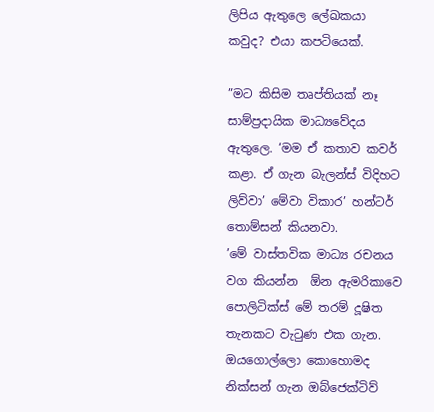ලිපිය ඇතුලෙ ලේඛකයා කවුද? එයා කපටියෙක්.

”මට කිසිම තෘප්තියක් නෑ සාම්ප්‍රදායික මාධ්‍යවේදය ඇතුලෙ. ‘මම ඒ කතාව කවර් කළා. ඒ ගැන බැලන්ස් විදිහට ලිව්වා’ මේවා විකාර’ හන්ටර් තොම්සන් කියනවා.
’මේ වාස්තවික මාධ්‍ය රචනය වග කියන්න  ඕන ඇමරිකාවෙ පොලිටික්ස් මේ තරම් දූෂිත තැනකට වැටුණ එක ගැන. ඔයගොල්ලො කොහොමද නික්සන් ගැන ඔබ්ජෙක්ටිව්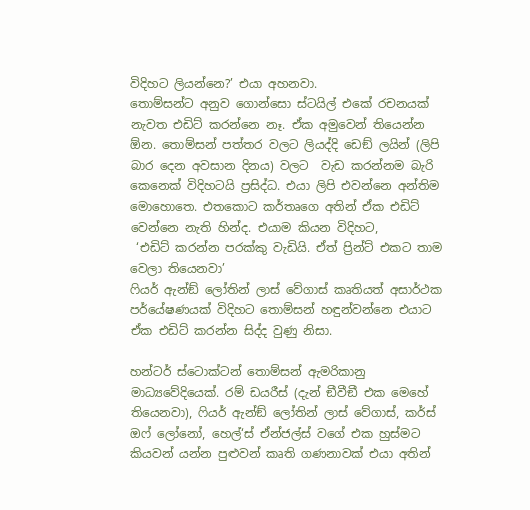විදිහට ලියන්නෙ?’ එයා අහනවා.
තොම්සන්ට අනුව ගොන්සො ස්ටයිල් එකේ රචනයක් නැවත එඩිට් කරන්නෙ නෑ. ඒක අමුවෙන් තියෙන්න  ඕන. තොම්සන් පත්තර වලට ලියද්දි ඩෙඞ් ලයින් (ලිපි බාර දෙන අවසාන දිනය) වලට  වැඩ කරන්නම බැරි කෙනෙක් විදිහටයි ප්‍රසිද්ධ. එයා ලිපි එවන්නෙ අන්තිම මොහොතෙ. එතකොට කර්තෘගෙ අතින් ඒක එඩිට් වෙන්නෙ නැති හින්ද. එයාම කියන විදිහට,
 ‘එඩිට් කරන්න පරක්කු වැඩියි. ඒත් ප්‍රින්ට් එකට තාම වෙලා තියෙනවා’
ෆියර් ඇන්ඞ් ලෝතින් ලාස් වේගාස් කෘතියත් අසාර්ථක පර්යේෂණයක් විදිහට තොම්සන් හඳුන්වන්නෙ එයාට ඒක එඩිට් කරන්න සිද්ද වුණු නිසා.

හන්ටර් ස්ටොක්ටන් තොම්සන් ඇමරිකානු මාධ්‍යවේදියෙක්. රම් ඩයරීස් (දැන් ඞීවීඞී එක මෙහේ තියෙනවා), ෆියර් ඇන්ඞ් ලෝතින් ලාස් වේගාස්, කර්ස් ඔෆ් ලෝනෝ, හෙල්‘ස් ඒන්ජල්ස් වගේ එක හුස්මට කියවන් යන්න පුළුවන් කෘති ගණනාවක් එයා අතින්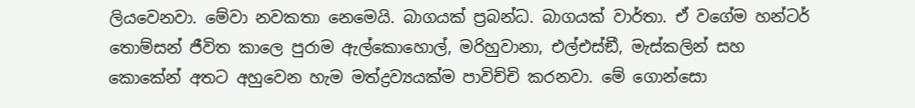ලියවෙනවා. මේවා නවකතා නෙමෙයි. බාගයක් ප්‍රබන්ධ. බාගයක් වාර්තා. ඒ වගේම හන්ටර් තොම්සන් ජීවිත කාලෙ පුරාම ඇල්කොහොල්, මරිහුවානා, එල්එස්ඞී, මැස්කලින් සහ කොකේන් අතට අහුවෙන හැම මත්ද්‍රව්‍යයක්ම පාවිච්චි කරනවා. මේ ගොන්සො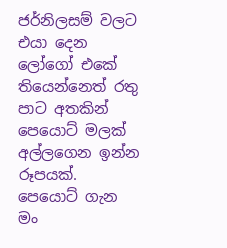ජර්නිලසම් වලට එයා දෙන ලෝගෝ එකේ තියෙන්නෙත් රතු පාට අතකින් පෙයොට් මලක් අල්ලගෙන ඉන්න රූපයක්.
පෙයොට් ගැන මං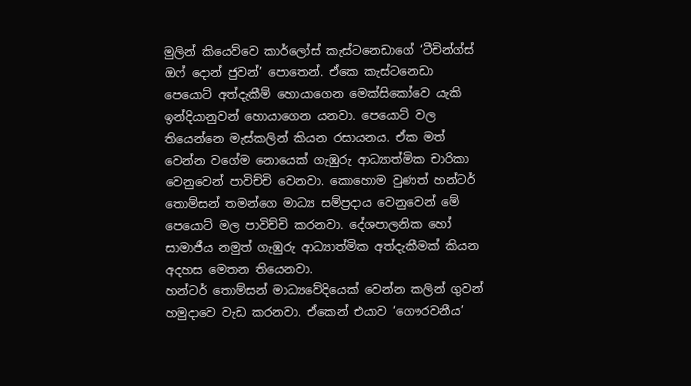මුලින් කියෙව්වෙ කාර්ලෝස් කැස්ටනෙඩාගේ ‘ටීචින්ග්ස් ඔෆ් දොන් ජුවන්’ පොතෙන්. ඒකෙ කැස්ටනෙඩා පෙයොට් අත්දැකීම් හොයාගෙන මෙක්සිකෝවෙ යැකි ඉන්දියානුවන් හොයාගෙන යනවා. පෙයොට් වල තියෙන්නෙ මැස්කලින් කියන රසායනය. ඒක මත් වෙන්න වගේම නොයෙක් ගැඹුරු ආධ්‍යාත්මික චාරිකා වෙනුවෙන් පාවිච්චි වෙනවා. කොහොම වුණත් හන්ටර් තොම්සන් තමන්ගෙ මාධ්‍ය සම්ප්‍රදාය වෙනුවෙන් මේ පෙයොට් මල පාවිච්චි කරනවා. දේශපාලනික හෝ සාමාජීය නමුත් ගැඹුරු ආධ්‍යාත්මික අත්දැකීමක් කියන අදහස මෙතන තියෙනවා.
හන්ටර් තොම්සන් මාධ්‍යවේදියෙක් වෙන්න කලින් ගුවන් හමුදාවෙ වැඩ කරනවා. ඒකෙන් එයාව ‘ගෞරවනීය’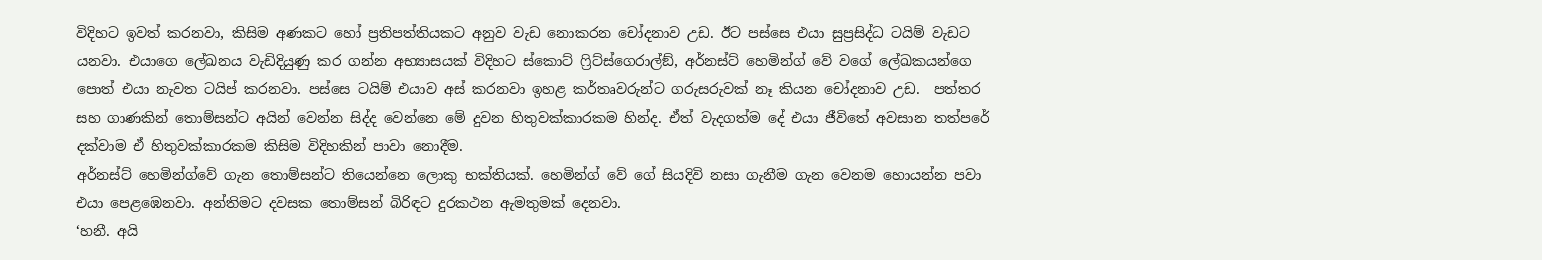විදිහට ඉවත් කරනවා, කිසිම අණකට හෝ ප්‍රතිපත්තියකට අනුව වැඩ නොකරන චෝදනාව උඩ. ඊට පස්සෙ එයා සුප්‍රසිද්ධ ටයිම් වැඩට යනවා. එයාගෙ ලේඛනය වැඩිදියුණු කර ගන්න අභ්‍යාසයක් විදිහට ස්කොට් ෆ්‍රිට්ස්ගෙරාල්ඞ්, අර්නස්ට් හෙමින්ග් වේ වගේ ලේඛකයන්ගෙ පොත් එයා නැවත ටයිප් කරනවා. පස්සෙ ටයිම් එයාව අස් කරනවා ඉහළ කර්තෘවරුන්ට ගරුසරුවක් නෑ කියන චෝදනාව උඩ.  පත්තර සහ ගාණකින් තොම්සන්ට අයින් වෙන්න සිද්ද වෙන්නෙ මේ දුවන හිතුවක්කාරකම හින්ද. ඒත් වැදගත්ම දේ එයා ජීවිතේ අවසාන තත්පරේ දක්වාම ඒ හිතුවක්කාරකම කිසිම විදිහකින් පාවා නොදීම.
අර්නස්ට් හෙමින්ග්වේ ගැන තොම්සන්ට තියෙන්නෙ ලොකු භක්තියක්. හෙමින්ග් වේ ගේ සියදිවි නසා ගැනීම ගැන වෙනම හොයන්න පවා එයා පෙළඹෙනවා. අන්තිමට දවසක තොම්සන් බිරිඳට දුරකථන ඇමතුමක් දෙනවා.
‘හනී. අයි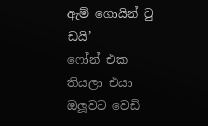ඇම් ගොයින් ටු ඩයි’
ෆෝන් එක තියලා එයා ඔලූවට වෙඩි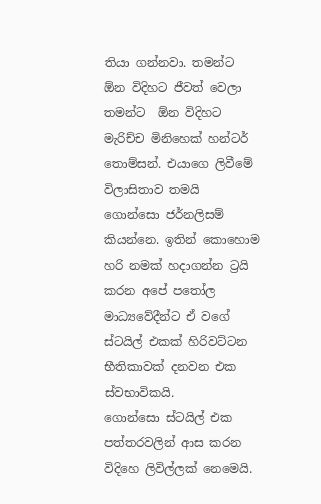තියා ගන්නවා. තමන්ට  ඕන විදිහට ජීවත් වෙලා තමන්ට  ඕන විදිහට මැරිච්ච මිනිහෙක් හන්ටර් තොම්සන්. එයාගෙ ලිවීමේ විලාසිතාව තමයි ගොන්සො ජර්නලිසම් කියන්නෙ. ඉතින් කොහොම හරි නමක් හදාගන්න ට්‍රයි කරන අපේ පතෝල මාධ්‍යවේදීන්ට ඒ වගේ ස්ටයිල් එකක් හිරිවට්ටන භීතිකාවක් දනවන එක ස්වභාවිකයි.
ගොන්සො ස්ටයිල් එක පත්තරවලින් ආස කරන විදිහෙ ලිවිල්ලක් නෙමෙයි.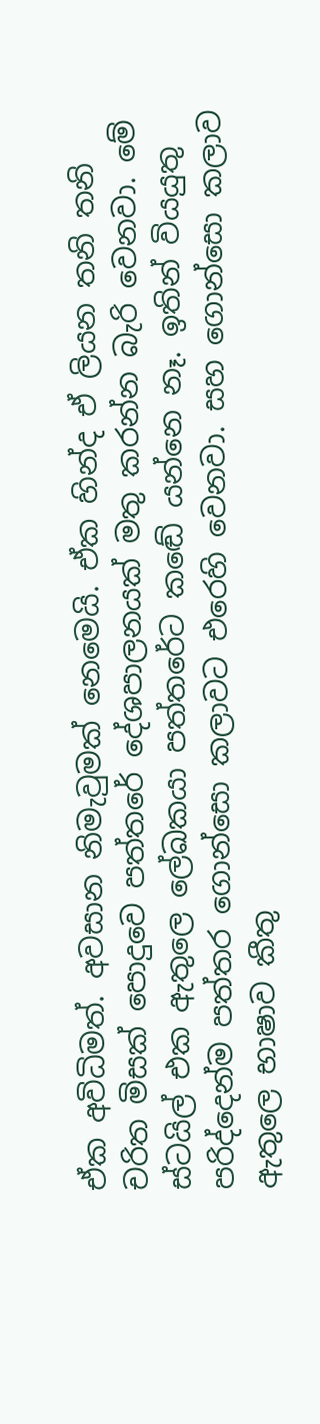ඒක අවිධිමත්. අවසාන නිමැවුමක් නෙමෙයි. ඒක හින්ද ඒ ලියන තනි තනි චරිත මිසක් පොදුවෙ පත්තරේ දේශපාලනයක් මතු කරන්න බැරි වෙනවා. මේ ස්ටයිල් එක ඇතුලෙ ලේඛකයා පත්තරේට කඬේ යන්නෙ නෑ. ඉතින් වියයුතු පරිද්දෙන්ම පත්තර ගොන්සො කලාවට එරෙහි වෙනවා. සහ ගොන්සො කලාව ඇතුලෙ භාෂාව කීතු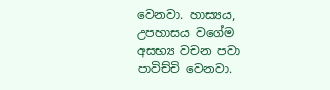වෙනවා. හාස්‍යය, උපහාසය වගේම අසභ්‍ය වචන පවා පාවිච්චි වෙනවා.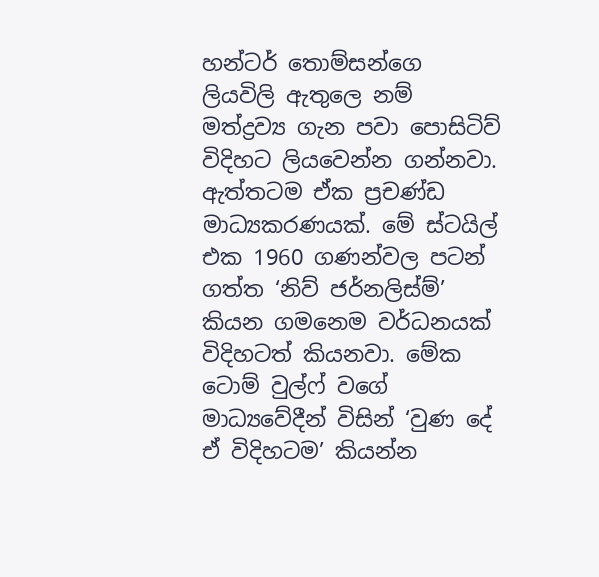හන්ටර් තොම්සන්ගෙ ලියවිලි ඇතුලෙ නම් මත්ද්‍රව්‍ය ගැන පවා පොසිටිව් විදිහට ලියවෙන්න ගන්නවා. ඇත්තටම ඒක ප්‍රචණ්ඩ මාධ්‍යකරණයක්. මේ ස්ටයිල් එක 1960 ගණන්වල පටන් ගත්ත ‘නිව් ජර්නලිස්ම්’ කියන ගමනෙම වර්ධනයක් විදිහටත් කියනවා. මේක ටොම් වුල්ෆ් වගේ මාධ්‍යවේදීන් විසින් ‘වුණ දේ ඒ විදිහටම’ කියන්න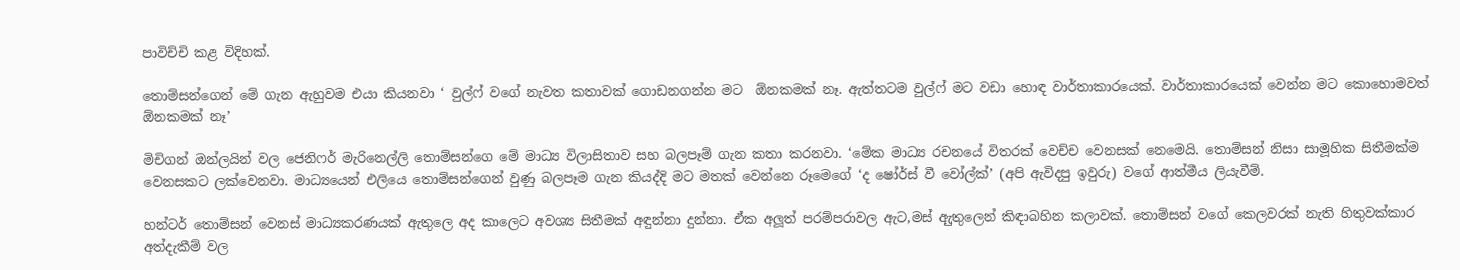පාවිච්චි කළ විදිහක්.

තොම්සන්ගෙන් මේ ගැන ඇහුවම එයා කියනවා ‘ වුල්ෆ් වගේ නැවත කතාවක් ගොඩනගන්න මට  ඕනකමක් නෑ. ඇත්තටම වුල්ෆ් මට වඩා හොඳ වාර්තාකාරයෙක්. වාර්තාකාරයෙක් වෙන්න මට කොහොමවත්  ඕනකමක් නෑ’

මිචිගන් ඔන්ලයින් වල ජෙනිෆර් මැරිනෙල්ලි තොම්සන්ගෙ මේ මාධ්‍ය විලාසිතාව සහ බලපෑම් ගැන කතා කරනවා. ‘මේක මාධ්‍ය රචනයේ විතරක් වෙච්ච වෙනසක් නෙමෙයි. තොම්සන් නිසා සාමූහික සිතීමක්ම වෙනසකට ලක්වෙනවා. මාධ්‍යයෙන් එලියෙ තොම්සන්ගෙන් වුණු බලපෑම ගැන කියද්දි මට මතක් වෙන්නෙ රූමෙගේ ‘ද ෂෝර්ස් වී වෝල්ක්’ (අපි ඇවිදපු ඉවුරු) වගේ ආත්මීය ලියැවීම්.

හන්ටර් තොම්සන් වෙනස් මාධ්‍යකරණයක් ඇතුලෙ අද කාලෙට අවශ්‍ය සිතීමක් අඳුන්නා දුන්නා. ඒක අලූත් පරම්පරාවල ඇට,මස් ඇුතුලෙන් කිඳාබහින කලාවක්. තොම්සන් වගේ කෙලවරක් නැති හිතුවක්කාර අත්දැකීම් වල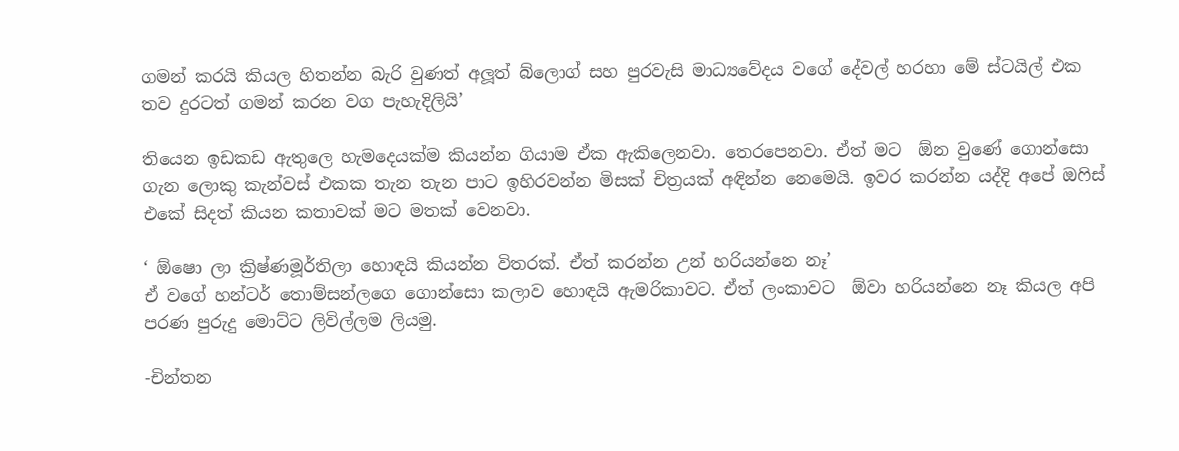ගමන් කරයි කියල හිතන්න බැරි වුණත් අලූත් බ්ලොග් සහ පුරවැසි මාධ්‍යවේදය වගේ දේවල් හරහා මේ ස්ටයිල් එක තව දුරටත් ගමන් කරන වග පැහැදිලියි’

තියෙන ඉඩකඩ ඇතුලෙ හැමදෙයක්ම කියන්න ගියාම ඒක ඇකිලෙනවා. තෙරපෙනවා. ඒත් මට  ඕන වුණේ ගොන්සො ගැන ලොකු කැන්වස් එකක තැන තැන පාට ඉහිරවන්න මිසක් චිත්‍රයක් අඳින්න නෙමෙයි. ඉවර කරන්න යද්දි අපේ ඔෆිස් එකේ සිදත් කියන කතාවක් මට මතක් වෙනවා.

‘ ඕෂො ලා ක්‍රිෂ්ණමූර්තිලා හොඳයි කියන්න විතරක්. ඒත් කරන්න උන් හරියන්නෙ නෑ’
ඒ වගේ හන්ටර් තොම්සන්ලගෙ ගොන්සො කලාව හොඳයි ඇමරිකාවට. ඒත් ලංකාවට  ඕවා හරියන්නෙ නෑ කියල අපි පරණ පුරුදු මොට්ට ලිවිල්ලම ලියමු.

-චින්තන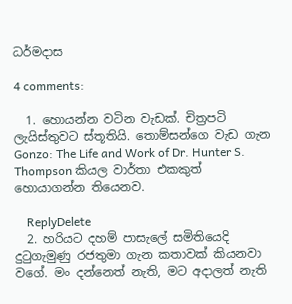ධර්මදාස

4 comments:

  1. හොයන්න වටින වැඩක්. චිත්‍රපටි ලැයිස්තුවට ස්තූතියි. තොම්සන්ගෙ වැඩ ගැන Gonzo: The Life and Work of Dr. Hunter S. Thompson කියල වාර්තා එකකුත් හොයාගන්න තියෙනව.

    ReplyDelete
  2. හරියට දහම් පාසැලේ සමිතියෙදි දුටුගැමුණු රජතුමා ගැන කතාවක් කියනවා වගේ. මං දන්නෙත් නැති, මට අදාලත් නැති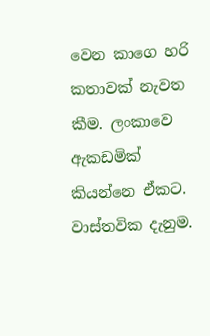වෙන කාගෙ හරි කතාවක් නැවත කීම. ලංකාවෙ ඇකඩමික් කියන්නෙ ඒකට. වාස්තවික දැනුම.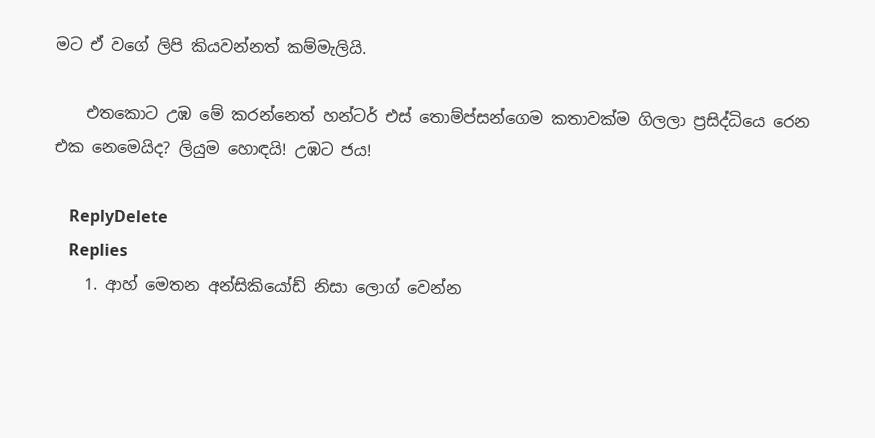මට ඒ වගේ ලිපි කියවන්නත් කම්මැලියි.

    එතකොට උඹ මේ කරන්නෙත් හන්ටර් එස් තොම්ප්සන්ගෙම කතාවක්ම ගිලලා ප්‍රසිද්ධියෙ රෙන එක නෙමෙයිද? ලියුම හොඳයි! උඹට ජය!

    ReplyDelete
    Replies
    1. ආහ් මෙතන අන්සිකියෝඩ් නිසා ලොග් වෙන්න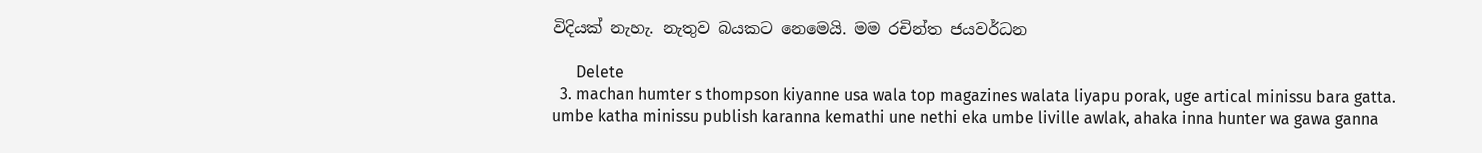විදියක් නැහැ. නැතුව බයකට නෙමෙයි. මම රචින්ත ජයවර්ධන

      Delete
  3. machan humter s thompson kiyanne usa wala top magazines walata liyapu porak, uge artical minissu bara gatta. umbe katha minissu publish karanna kemathi une nethi eka umbe liville awlak, ahaka inna hunter wa gawa ganna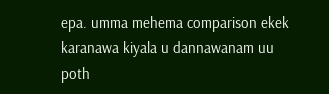epa. umma mehema comparison ekek karanawa kiyala u dannawanam uu poth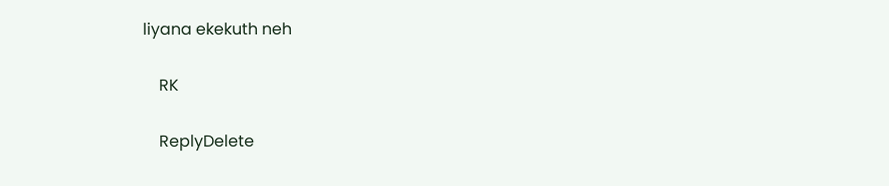liyana ekekuth neh

    RK

    ReplyDelete